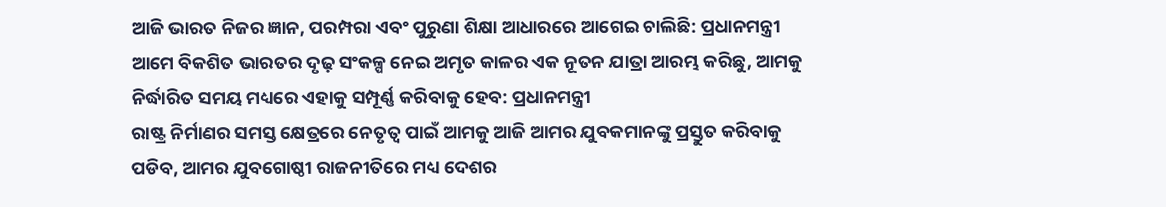ଆଜି ଭାରତ ନିଜର ଜ୍ଞାନ, ପରମ୍ପରା ଏବଂ ପୁରୁଣା ଶିକ୍ଷା ଆଧାରରେ ଆଗେଇ ଚାଲିଛି: ପ୍ରଧାନମନ୍ତ୍ରୀ
ଆମେ ବିକଶିତ ଭାରତର ଦୃଢ଼ ସଂକଳ୍ପ ନେଇ ଅମୃତ କାଳର ଏକ ନୂତନ ଯାତ୍ରା ଆରମ୍ଭ କରିଛୁ, ଆମକୁ ନିର୍ଦ୍ଧାରିତ ସମୟ ମଧ୍ୟରେ ଏହାକୁ ସମ୍ପୂର୍ଣ୍ଣ କରିବାକୁ ହେବ: ପ୍ରଧାନମନ୍ତ୍ରୀ
ରାଷ୍ଟ୍ର ନିର୍ମାଣର ସମସ୍ତ କ୍ଷେତ୍ରରେ ନେତୃତ୍ୱ ପାଇଁ ଆମକୁ ଆଜି ଆମର ଯୁବକମାନଙ୍କୁ ପ୍ରସ୍ତୁତ କରିବାକୁ ପଡିବ, ଆମର ଯୁବଗୋଷ୍ଠୀ ରାଜନୀତିରେ ମଧ୍ୟ ଦେଶର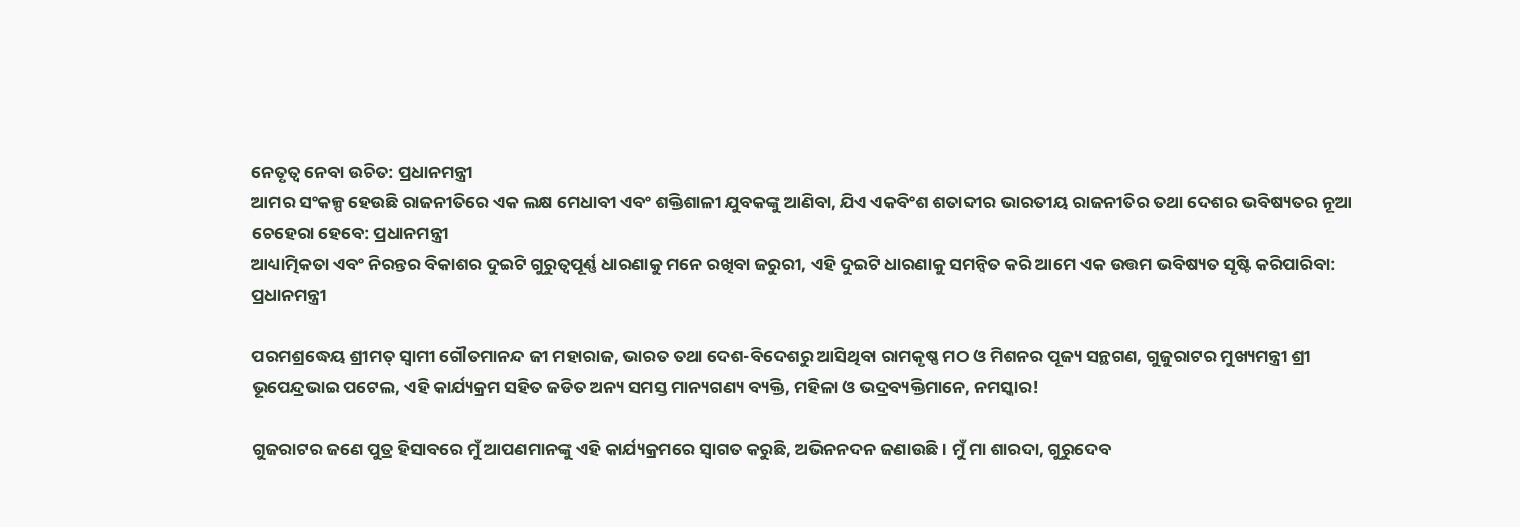ନେତୃତ୍ୱ ନେବା ଉଚିତ: ପ୍ରଧାନମନ୍ତ୍ରୀ
ଆମର ସଂକଳ୍ପ ହେଉଛି ରାଜନୀତିରେ ଏକ ଲକ୍ଷ ମେଧାବୀ ଏବଂ ଶକ୍ତିଶାଳୀ ଯୁବକଙ୍କୁ ଆଣିବା, ଯିଏ ଏକବିଂଶ ଶତାବ୍ଦୀର ଭାରତୀୟ ରାଜନୀତିର ତଥା ଦେଶର ଭବିଷ୍ୟତର ନୂଆ ଚେହେରା ହେବେ: ପ୍ରଧାନମନ୍ତ୍ରୀ
ଆଧ୍ୟାତ୍ମିକତା ଏବଂ ନିରନ୍ତର ବିକାଶର ଦୁଇଟି ଗୁରୁତ୍ୱପୂର୍ଣ୍ଣ ଧାରଣାକୁ ମନେ ରଖିବା ଜରୁରୀ, ଏହି ଦୁଇଟି ଧାରଣାକୁ ସମନ୍ୱିତ କରି ଆମେ ଏକ ଉତ୍ତମ ଭବିଷ୍ୟତ ସୃଷ୍ଟି କରିପାରିବା: ପ୍ରଧାନମନ୍ତ୍ରୀ

ପରମଶ୍ରଦ୍ଧେୟ ଶ୍ରୀମତ୍ ସ୍ୱାମୀ ଗୌତମାନନ୍ଦ ଜୀ ମହାରାଜ, ଭାରତ ତଥା ଦେଶ-ବିଦେଶରୁ ଆସିଥିବା ରାମକୃଷ୍ଣ ମଠ ଓ ମିଶନର ପୂଜ୍ୟ ସନ୍ଥଗଣ, ଗୁଜୁରାଟର ମୁଖ୍ୟମନ୍ତ୍ରୀ ଶ୍ରୀ ଭୂପେନ୍ଦ୍ରଭାଇ ପଟେଲ, ଏହି କାର୍ଯ୍ୟକ୍ରମ ସହିତ ଜଡିତ ଅନ୍ୟ ସମସ୍ତ ମାନ୍ୟଗଣ୍ୟ ବ୍ୟକ୍ତି, ମହିଳା ଓ ଭଦ୍ରବ୍ୟକ୍ତିମାନେ, ନମସ୍କାର!

ଗୁଜରାଟର ଜଣେ ପୁତ୍ର ହିସାବରେ ମୁଁ ଆପଣମାନଙ୍କୁ ଏହି କାର୍ଯ୍ୟକ୍ରମରେ ସ୍ୱାଗତ କରୁଛି, ଅଭିନନଦନ ଜଣାଉଛି । ମୁଁ ମା ଶାରଦା, ଗୁରୁଦେବ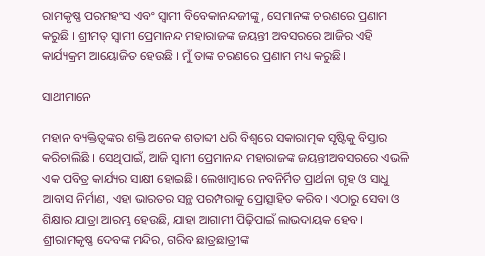ରାମକୃଷ୍ଣ ପରମହଂସ ଏବଂ ସ୍ୱାମୀ ବିବେକାନନ୍ଦଜୀଙ୍କୁ, ସେମାନଙ୍କ ଚରଣରେ ପ୍ରଣାମ କରୁଛି । ଶ୍ରୀମତ୍ ସ୍ୱାମୀ ପ୍ରେମାନନ୍ଦ ମହାରାଜଙ୍କ ଜୟନ୍ତୀ ଅବସରରେ ଆଜିର ଏହି କାର୍ଯ୍ୟକ୍ରମ ଆୟୋଜିତ ହେଉଛି । ମୁଁ ତାଙ୍କ ଚରଣରେ ପ୍ରଣାମ ମଧ୍ୟ କରୁଛି।

ସାଥୀମାନେ

ମହାନ ବ୍ୟକ୍ତିତ୍ୱଙ୍କର ଶକ୍ତି ଅନେକ ଶତାବ୍ଦୀ ଧରି ବିଶ୍ୱରେ ସକାରାତ୍ମକ ସୃଷ୍ଟିକୁ ବିସ୍ତାର କରିଚାଲିଛି । ସେଥିପାଇଁ, ଆଜି ସ୍ୱାମୀ ପ୍ରେମାନନ୍ଦ ମହାରାଜଙ୍କ ଜୟନ୍ତୀଅବସରରେ ଏଭଳି ଏକ ପବିତ୍ର କାର୍ଯ୍ୟର ସାକ୍ଷୀ ହୋଇଛି। ଲେଖାମ୍ବାରେ ନବନିର୍ମିତ ପ୍ରାର୍ଥନା ଗୃହ ଓ ସାଧୁ ଆବାସ ନିର୍ମାଣ, ଏହା ଭାରତର ସନ୍ଥ ପରମ୍ପରାକୁ ପ୍ରୋତ୍ସାହିତ କରିବ। ଏଠାରୁ ସେବା ଓ ଶିକ୍ଷାର ଯାତ୍ରା ଆରମ୍ଭ ହେଉଛି, ଯାହା ଆଗାମୀ ପିଢ଼ିପାଇଁ ଲାଭଦାୟକ ହେବ। ଶ୍ରୀରାମକୃଷ୍ଣ ଦେବଙ୍କ ମନ୍ଦିର, ଗରିବ ଛାତ୍ରଛାତ୍ରୀଙ୍କ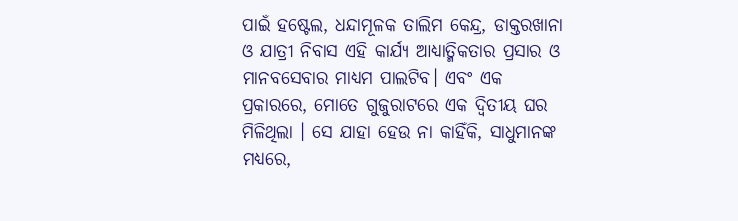ପାଇଁ ହଷ୍ଟେଲ, ଧନ୍ଦାମୂଳକ ତାଲିମ କେନ୍ଦ୍ର, ଡାକ୍ତରଖାନା ଓ ଯାତ୍ରୀ ନିବାସ ଏହି କାର୍ଯ୍ୟ ଆଧ୍ୟାତ୍ମିକତାର ପ୍ରସାର ଓ ମାନବସେବାର ମାଧ୍ୟମ ପାଲଟିବ। ଏବଂ ଏକ ପ୍ରକାରରେ, ମୋତେ ଗୁଜୁରାଟରେ ଏକ ଦ୍ୱିତୀୟ ଘର ମିଳିଥିଲା । ସେ ଯାହା ହେଉ ନା କାହିଁକି, ସାଧୁମାନଙ୍କ ମଧ୍ୟରେ,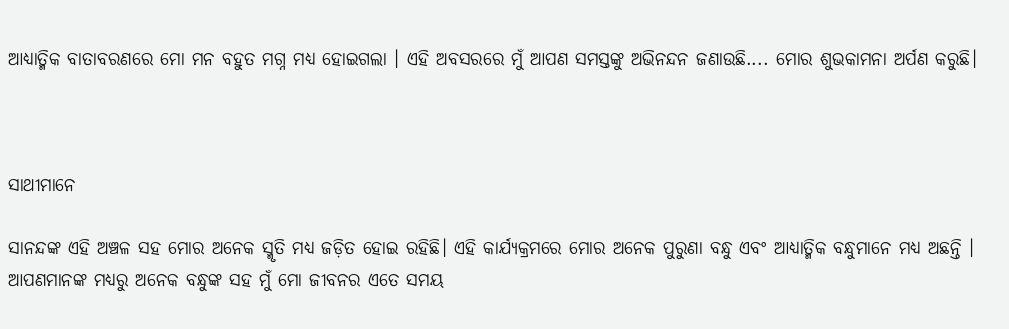ଆଧ୍ୟାତ୍ମିକ ବାତାବରଣରେ ମୋ ମନ ବହୁତ ମଗ୍ନ ମଧ୍ୟ ହୋଇଗଲା । ଏହି ଅବସରରେ ମୁଁ ଆପଣ ସମସ୍ତଙ୍କୁ ଅଭିନନ୍ଦନ ଜଣାଉଛି.... ମୋର ଶୁଭକାମନା ଅର୍ପଣ କରୁଛି।



ସାଥୀମାନେ

ସାନନ୍ଦଙ୍କ ଏହି ଅଞ୍ଚଳ ସହ ମୋର ଅନେକ ସ୍ମୃତି ମଧ୍ୟ ଜଡ଼ିତ ହୋଇ ରହିଛି। ଏହି କାର୍ଯ୍ୟକ୍ରମରେ ମୋର ଅନେକ ପୁରୁଣା ବନ୍ଧୁ ଏବଂ ଆଧ୍ୟାତ୍ମିକ ବନ୍ଧୁମାନେ ମଧ୍ୟ ଅଛନ୍ତି । ଆପଣମାନଙ୍କ ମଧ୍ୟରୁ ଅନେକ ବନ୍ଧୁଙ୍କ ସହ ମୁଁ ମୋ ଜୀବନର ଏତେ ସମୟ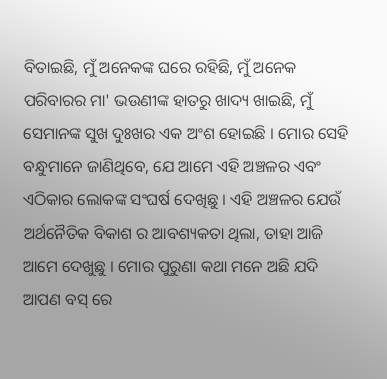ବିତାଇଛି, ମୁଁ ଅନେକଙ୍କ ଘରେ ରହିଛି, ମୁଁ ଅନେକ ପରିବାରର ମା' ଭଉଣୀଙ୍କ ହାତରୁ ଖାଦ୍ୟ ଖାଇଛି, ମୁଁ ସେମାନଙ୍କ ସୁଖ ଦୁଃଖର ଏକ ଅଂଶ ହୋଇଛି । ମୋର ସେହି ବନ୍ଧୁମାନେ ଜାଣିଥିବେ, ଯେ ଆମେ ଏହି ଅଞ୍ଚଳର ଏବଂ ଏଠିକାର ଲୋକଙ୍କ ସଂଘର୍ଷ ଦେଖିଛୁ । ଏହି ଅଞ୍ଚଳର ଯେଉଁ ଅର୍ଥନୈତିକ ବିକାଶ ର ଆବଶ୍ୟକତା ଥିଲା, ତାହା ଆଜି ଆମେ ଦେଖୁଛୁ । ମୋର ପୁରୁଣା କଥା ମନେ ଅଛି ଯଦି ଆପଣ ବସ୍ ରେ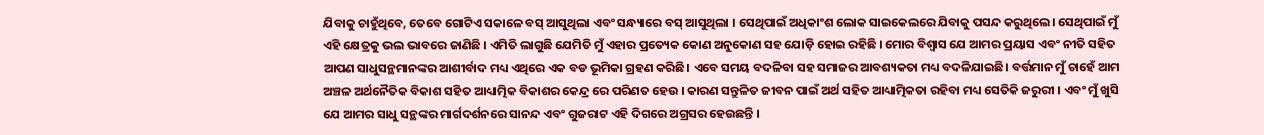ଯିବାକୁ ଚାହୁଁଥିବେ, ତେବେ ଗୋଟିଏ ସକାଳେ ବସ୍ ଆସୁଥିଲା ଏବଂ ସନ୍ଧ୍ୟାରେ ବସ୍ ଆସୁଥିଲା । ସେଥିପାଇଁ ଅଧିକାଂଶ ଲୋକ ସାଇକେଲରେ ଯିବାକୁ ପସନ୍ଦ କରୁଥିଲେ। ସେଥିପାଇଁ ମୁଁ ଏହି କ୍ଷେତ୍ରକୁ ଭଲ ଭାବରେ ଜାଣିଛି । ଏମିତି ଲାଗୁଛି ଯେମିତି ମୁଁ ଏହାର ପ୍ରତ୍ୟେକ କୋଣ ଅନୁକୋଣ ସହ ଯୋଡ଼ି ହୋଇ ରହିଛି । ମୋର ବିଶ୍ୱାସ ଯେ ଆମର ପ୍ରୟାସ ଏବଂ ନୀତି ସହିତ ଆପଣ ସାଧୁସନ୍ଥମାନଙ୍କର ଆଶୀର୍ବାଦ ମଧ୍ୟ ଏଥିରେ ଏକ ବଡ ଭୂମିକା ଗ୍ରହଣ କରିଛି। ଏବେ ସମୟ ବଦଳିବା ସହ ସମାଜର ଆବଶ୍ୟକତା ମଧ୍ୟ ବଦଳିଯାଇଛି। ବର୍ତ୍ତମାନ ମୁଁ ଚାହେଁ ଆମ ଅଞ୍ଚଳ ଅର୍ଥନୈତିକ ବିକାଶ ସହିତ ଆଧ୍ୟାତ୍ମିକ ବିକାଶର କେନ୍ଦ୍ର ରେ ପରିଣତ ହେଉ । କାରଣ ସନ୍ତୁଳିତ ଜୀବନ ପାଇଁ ଅର୍ଥ ସହିତ ଆଧ୍ୟାତ୍ମିକତା ରହିବା ମଧ୍ୟ ସେତିକି ଜରୁରୀ । ଏବଂ ମୁଁ ଖୁସି ଯେ ଆମର ସାଧୁ ସନ୍ଥଙ୍କର ମାର୍ଗଦର୍ଶନରେ ସାନନ୍ଦ ଏବଂ ଗୁଜରାଟ ଏହି ଦିଗରେ ଅଗ୍ରସର ହେଉଛନ୍ତି ।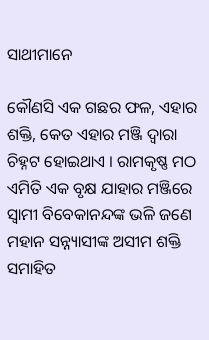ସାଥୀମାନେ

କୌଣସି ଏକ ଗଛର ଫଳ, ଏହାର ଶକ୍ତି, କେତ ଏହାର ମଞ୍ଜି ଦ୍ୱାରା ଚିହ୍ନଟ ହୋଇଥାଏ । ରାମକୃଷ୍ଣ ମଠ ଏମିତି ଏକ ବୃକ୍ଷ ଯାହାର ମଞ୍ଜିରେ ସ୍ୱାମୀ ବିବେକାନନ୍ଦଙ୍କ ଭଳି ଜଣେ ମହାନ ସନ୍ନ୍ୟାସୀଙ୍କ ଅସୀମ ଶକ୍ତି ସମାହିତ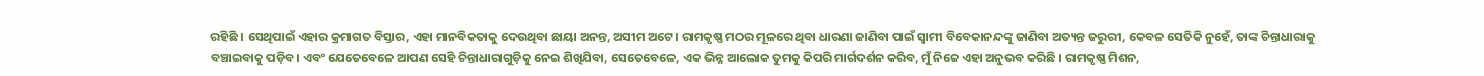ରହିଛି । ସେଥିପାଇଁ ଏହାର କ୍ରମାଗତ ବିସ୍ତାର, ଏହା ମାନବିକତାକୁ ଦେଉଥିବା ଛାୟା ଅନନ୍ତ, ଅସୀମ ଅଟେ। ରାମକୃଷ୍ଣ ମଠର ମୂଳରେ ଥିବା ଧାରଣା ଜାଣିବା ପାଇଁ ସ୍ୱାମୀ ବିବେକାନନ୍ଦଙ୍କୁ ଜାଣିବା ଅତ୍ୟନ୍ତ ଜରୁରୀ, କେବଳ ସେତିକି ନୁହେଁ, ତାଙ୍କ ଚିନ୍ତାଧାରାକୁ ବଞ୍ଚାଇବାକୁ ପଡ଼ିବ। ଏବଂ ଯେତେବେଳେ ଆପଣ ସେହି ଚିନ୍ତାଧାରାଗୁଡ଼ିକୁ ନେଇ ଶିଖିଯିବା, ସେତେବେଳେ, ଏକ ଭିନ୍ନ ଆଲୋକ ତୁମକୁ କିପରି ମାର୍ଗଦର୍ଶନ କରିବ, ମୁଁ ନିଜେ ଏହା ଅନୁଭବ କରିଛି । ରାମକୃଷ୍ଣ ମିଶନ,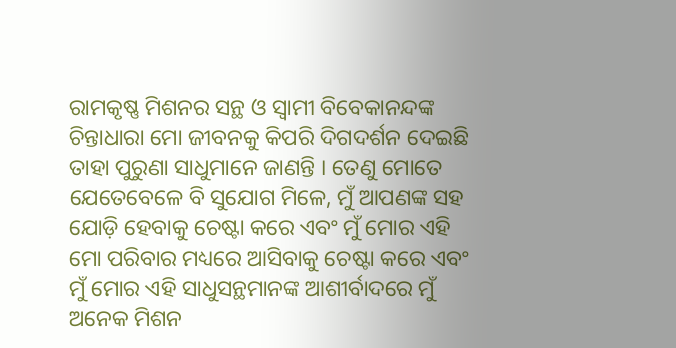ରାମକୃଷ୍ଣ ମିଶନର ସନ୍ଥ ଓ ସ୍ୱାମୀ ବିବେକାନନ୍ଦଙ୍କ ଚିନ୍ତାଧାରା ମୋ ଜୀବନକୁ କିପରି ଦିଗଦର୍ଶନ ଦେଇଛି ତାହା ପୁରୁଣା ସାଧୁମାନେ ଜାଣନ୍ତି । ତେଣୁ ମୋତେ ଯେତେବେଳେ ବି ସୁଯୋଗ ମିଳେ, ମୁଁ ଆପଣଙ୍କ ସହ ଯୋଡ଼ି ହେବାକୁ ଚେଷ୍ଟା କରେ ଏବଂ ମୁଁ ମୋର ଏହି ମୋ ପରିବାର ମଧ୍ୟରେ ଆସିବାକୁ ଚେଷ୍ଟା କରେ ଏବଂ ମୁଁ ମୋର ଏହି ସାଧୁସନ୍ଥମାନଙ୍କ ଆଶୀର୍ବାଦରେ ମୁଁ ଅନେକ ମିଶନ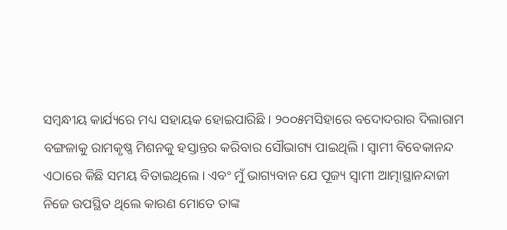ସମ୍ବନ୍ଧୀୟ କାର୍ଯ୍ୟରେ ମଧ୍ୟ ସହାୟକ ହୋଇପାରିଛି । ୨୦୦୫ମସିହାରେ ବଦୋଦରାର ଦିଲାରାମ ବଙ୍ଗଳାକୁ ରାମକୃଷ୍ଣ ମିଶନକୁ ହସ୍ତାନ୍ତର କରିବାର ସୌଭାଗ୍ୟ ପାଇଥିଲି। ସ୍ୱାମୀ ବିବେକାନନ୍ଦ ଏଠାରେ କିଛି ସମୟ ବିତାଇଥିଲେ। ଏବଂ ମୁଁ ଭାଗ୍ୟବାନ ଯେ ପୂଜ୍ୟ ସ୍ୱାମୀ ଆତ୍ମାସ୍ଥାନନ୍ଦାଜୀ ନିଜେ ଉପସ୍ଥିତ ଥିଲେ କାରଣ ମୋତେ ତାଙ୍କ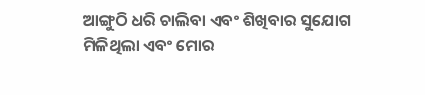ଆଙ୍ଗୁଠି ଧରି ଚାଲିବା ଏବଂ ଶିଖିବାର ସୁଯୋଗ ମିଳିଥିଲା ଏବଂ ମୋର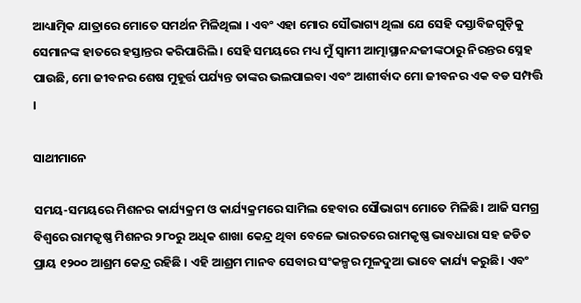ଆଧ୍ୟାତ୍ମିକ ଯାତ୍ରାରେ ମୋତେ ସମର୍ଥନ ମିଳିଥିଲା । ଏବଂ ଏହା ମୋର ସୌଭାଗ୍ୟ ଥିଲା ଯେ ସେହି ଦସ୍ତାବିଜଗୁଡ଼ିକୁ ସେମାନଙ୍କ ହାତରେ ହସ୍ତାନ୍ତର କରିପାରିଲି । ସେହି ସମୟରେ ମଧ୍ୟ ମୁଁ ସ୍ୱାମୀ ଆତ୍ମାସ୍ଥାନନ୍ଦଜୀଙ୍କଠାରୁ ନିରନ୍ତର ସ୍ନେହ ପାଉଛି, ମୋ ଜୀବନର ଶେଷ ମୁହୂର୍ତ୍ତ ପର୍ଯ୍ୟନ୍ତ ତାଙ୍କର ଭଲପାଇବା ଏବଂ ଆଶୀର୍ବାଦ ମୋ ଜୀବନର ଏକ ବଡ ସମ୍ପତ୍ତି ।

ସାଥୀମାନେ

ସମୟ-ସମୟରେ ମିଶନର କାର୍ଯ୍ୟକ୍ରମ ଓ କାର୍ଯ୍ୟକ୍ରମରେ ସାମିଲ ହେବାର ସୌଭାଗ୍ୟ ମୋତେ ମିଳିଛି। ଆଜି ସମଗ୍ର ବିଶ୍ୱରେ ରାମକୃଷ୍ଣ ମିଶନର ୨୮୦ରୁ ଅଧିକ ଶାଖା କେନ୍ଦ୍ର ଥିବା ବେଳେ ଭାରତରେ ରାମକୃଷ୍ଣ ଭାବଧାରା ସହ ଜଡିତ ପ୍ରାୟ ୧୨୦୦ ଆଶ୍ରମ କେନ୍ଦ୍ର ରହିଛି । ଏହି ଆଶ୍ରମ ମାନବ ସେବାର ସଂକଳ୍ପର ମୂଳଦୁଆ ଭାବେ କାର୍ଯ୍ୟ କରୁଛି। ଏବଂ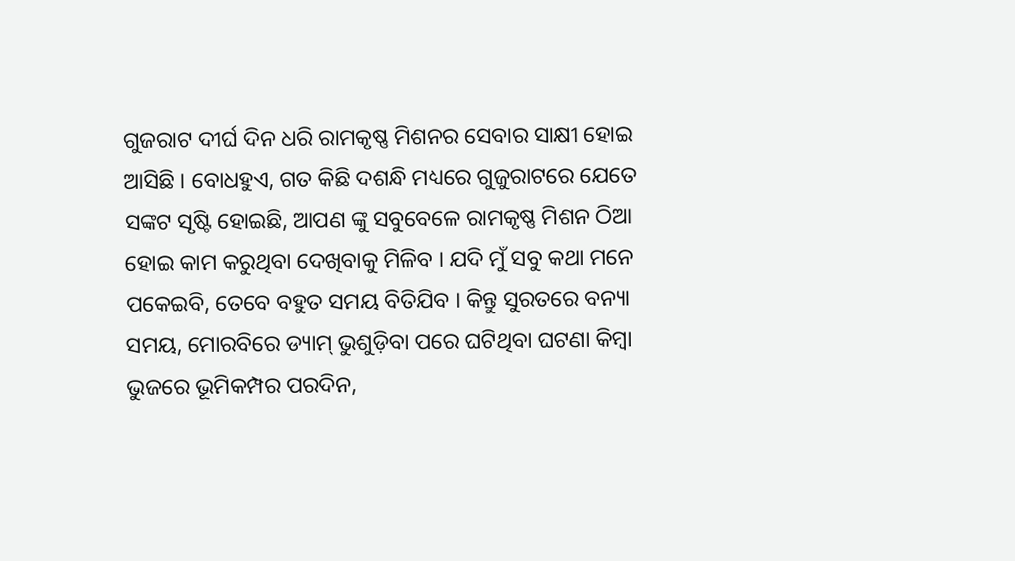ଗୁଜରାଟ ଦୀର୍ଘ ଦିନ ଧରି ରାମକୃଷ୍ଣ ମିଶନର ସେବାର ସାକ୍ଷୀ ହୋଇ ଆସିଛି । ବୋଧହୁଏ, ଗତ କିଛି ଦଶନ୍ଧି ମଧ୍ୟରେ ଗୁଜୁରାଟରେ ଯେତେ ସଙ୍କଟ ସୃଷ୍ଟି ହୋଇଛି, ଆପଣ ଙ୍କୁ ସବୁବେଳେ ରାମକୃଷ୍ଣ ମିଶନ ଠିଆ ହୋଇ କାମ କରୁଥିବା ଦେଖିବାକୁ ମିଳିବ । ଯଦି ମୁଁ ସବୁ କଥା ମନେ ପକେଇବି, ତେବେ ବହୁତ ସମୟ ବିତିଯିବ । କିନ୍ତୁ ସୁରତରେ ବନ୍ୟା ସମୟ, ମୋରବିରେ ଡ୍ୟାମ୍ ଭୁଶୁଡ଼ିବା ପରେ ଘଟିଥିବା ଘଟଣା କିମ୍ବା ଭୁଜରେ ଭୂମିକମ୍ପର ପରଦିନ,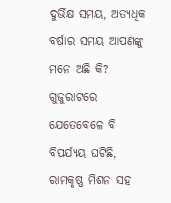ଦୁର୍ଭିକ୍ଷ ସମୟ, ଅତ୍ୟଧିକ ବର୍ଷାର ସମୟ ଆପଣଙ୍କୁ ମନେ ଅଛି କି? ଗୁଜୁରାଟରେ ଯେତେବେଳେ ବି ବିପର୍ଯ୍ୟୟ ଘଟିଛି, ରାମକୃଷ୍ଣ ମିଶନ ସହ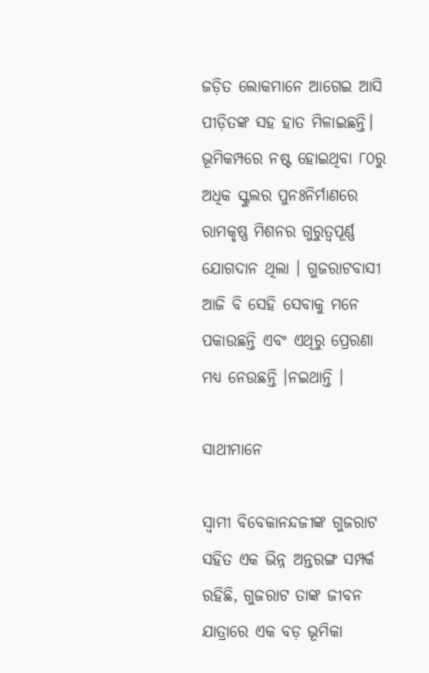ଜଡ଼ିତ ଲୋକମାନେ ଆଗେଇ ଆସି ପୀଡ଼ିତଙ୍କ ସହ ହାତ ମିଳାଇଛନ୍ତି। ଭୂମିକମ୍ପରେ ନଷ୍ଟ ହୋଇଥିବା ୮୦ରୁ ଅଧିକ ସ୍କୁଲର ପୁନଃନିର୍ମାଣରେ ରାମକୃଷ୍ଣ ମିଶନର ଗୁରୁତ୍ୱପୂର୍ଣ୍ଣ ଯୋଗଦାନ ଥିଲା । ଗୁଜରାଟବାସୀ ଆଜି ବି ସେହି ସେବାକୁ ମନେ ପକାଉଛନ୍ତି ଏବଂ ଏଥିରୁ ପ୍ରେରଣା ମଧ୍ୟ ନେଉଛନ୍ତି ।ନଇଥାନ୍ତି ।

ସାଥୀମାନେ

ସ୍ୱାମୀ ବିବେକାନନ୍ଦଜୀଙ୍କ ଗୁଜରାଟ ସହିତ ଏକ ଭିନ୍ନ ଅନ୍ତରଙ୍ଗ ସମ୍ପର୍କ ରହିଛି, ଗୁଜରାଟ ତାଙ୍କ ଜୀବନ ଯାତ୍ରାରେ ଏକ ବଡ଼ ଭୂମିକା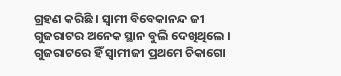ଗ୍ରହଣ କରିଛି । ସ୍ୱାମୀ ବିବେକାନନ୍ଦ ଜୀ ଗୁଜରାଟର ଅନେକ ସ୍ଥାନ ବୁଲି ଦେଖିଥିଲେ । ଗୁଜରାଟରେ ହିଁ ସ୍ୱାମୀଜୀ ପ୍ରଥମେ ଚିକାଗୋ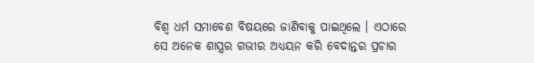ବିଶ୍ୱ ଧର୍ମ ସମାବେଶ ବିଷୟରେ ଜାଣିବାକୁ ପାଇଥିଲେ । ଏଠାରେ ସେ ଅନେକ ଶାସ୍ତ୍ରର ଗଭୀର ଅଧ୍ୟୟନ କରି ବେଦାନ୍ତର ପ୍ରଚାର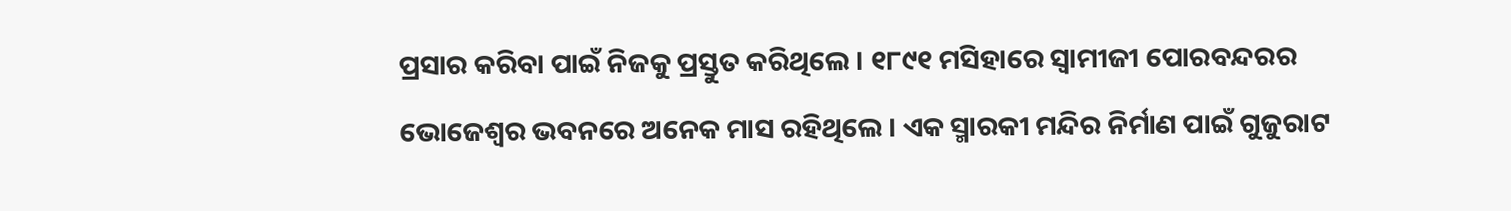ପ୍ରସାର କରିବା ପାଇଁ ନିଜକୁ ପ୍ରସ୍ତୁତ କରିଥିଲେ । ୧୮୯୧ ମସିହାରେ ସ୍ୱାମୀଜୀ ପୋରବନ୍ଦରର ଭୋଜେଶ୍ୱର ଭବନରେ ଅନେକ ମାସ ରହିଥିଲେ । ଏକ ସ୍ମାରକୀ ମନ୍ଦିର ନିର୍ମାଣ ପାଇଁ ଗୁଜୁରାଟ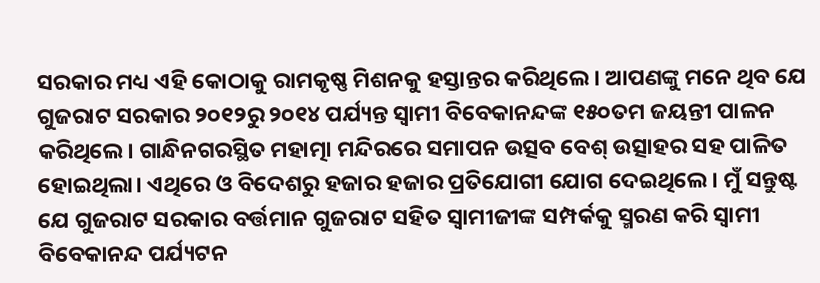ସରକାର ମଧ୍ୟ ଏହି କୋଠାକୁ ରାମକୃଷ୍ଣ ମିଶନକୁ ହସ୍ତାନ୍ତର କରିଥିଲେ । ଆପଣଙ୍କୁ ମନେ ଥିବ ଯେ ଗୁଜରାଟ ସରକାର ୨୦୧୨ରୁ ୨୦୧୪ ପର୍ଯ୍ୟନ୍ତ ସ୍ୱାମୀ ବିବେକାନନ୍ଦଙ୍କ ୧୫୦ତମ ଜୟନ୍ତୀ ପାଳନ କରିଥିଲେ। ଗାନ୍ଧିନଗରସ୍ଥିତ ମହାତ୍ମା ମନ୍ଦିରରେ ସମାପନ ଉତ୍ସବ ବେଶ୍ ଉତ୍ସାହର ସହ ପାଳିତ ହୋଇଥିଲା। ଏଥିରେ ଓ ବିଦେଶରୁ ହଜାର ହଜାର ପ୍ରତିଯୋଗୀ ଯୋଗ ଦେଇଥିଲେ। ମୁଁ ସନ୍ତୁଷ୍ଟ ଯେ ଗୁଜରାଟ ସରକାର ବର୍ତ୍ତମାନ ଗୁଜରାଟ ସହିତ ସ୍ୱାମୀଜୀଙ୍କ ସମ୍ପର୍କକୁ ସ୍ମରଣ କରି ସ୍ୱାମୀ ବିବେକାନନ୍ଦ ପର୍ଯ୍ୟଟନ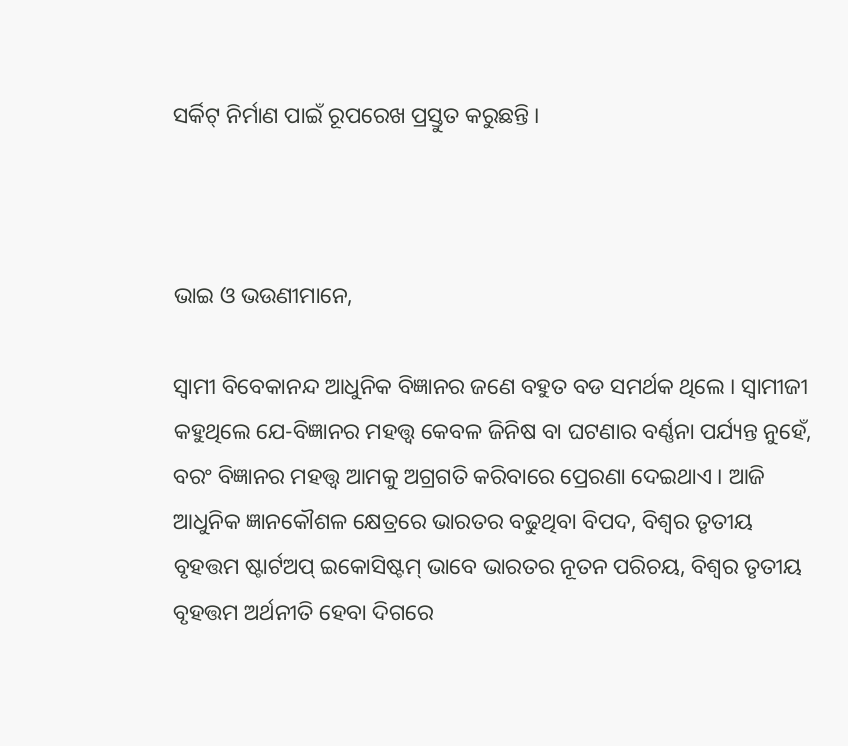ସର୍କିଟ୍ ନିର୍ମାଣ ପାଇଁ ରୂପରେଖ ପ୍ରସ୍ତୁତ କରୁଛନ୍ତି ।



ଭାଇ ଓ ଭଉଣୀମାନେ,

ସ୍ୱାମୀ ବିବେକାନନ୍ଦ ଆଧୁନିକ ବିଜ୍ଞାନର ଜଣେ ବହୁତ ବଡ ସମର୍ଥକ ଥିଲେ । ସ୍ୱାମୀଜୀ କହୁଥିଲେ ଯେ-ବିଜ୍ଞାନର ମହତ୍ତ୍ୱ କେବଳ ଜିନିଷ ବା ଘଟଣାର ବର୍ଣ୍ଣନା ପର୍ଯ୍ୟନ୍ତ ନୁହେଁ, ବରଂ ବିଜ୍ଞାନର ମହତ୍ତ୍ୱ ଆମକୁ ଅଗ୍ରଗତି କରିବାରେ ପ୍ରେରଣା ଦେଇଥାଏ । ଆଜି ଆଧୁନିକ ଜ୍ଞାନକୌଶଳ କ୍ଷେତ୍ରରେ ଭାରତର ବଢୁଥିବା ବିପଦ, ବିଶ୍ୱର ତୃତୀୟ ବୃହତ୍ତମ ଷ୍ଟାର୍ଟଅପ୍ ଇକୋସିଷ୍ଟମ୍ ଭାବେ ଭାରତର ନୂତନ ପରିଚୟ, ବିଶ୍ୱର ତୃତୀୟ ବୃହତ୍ତମ ଅର୍ଥନୀତି ହେବା ଦିଗରେ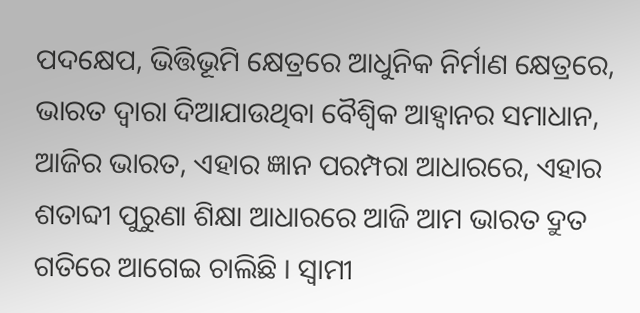ପଦକ୍ଷେପ, ଭିତ୍ତିଭୂମି କ୍ଷେତ୍ରରେ ଆଧୁନିକ ନିର୍ମାଣ କ୍ଷେତ୍ରରେ, ଭାରତ ଦ୍ୱାରା ଦିଆଯାଉଥିବା ବୈଶ୍ୱିକ ଆହ୍ୱାନର ସମାଧାନ, ଆଜିର ଭାରତ, ଏହାର ଜ୍ଞାନ ପରମ୍ପରା ଆଧାରରେ, ଏହାର ଶତାବ୍ଦୀ ପୁରୁଣା ଶିକ୍ଷା ଆଧାରରେ ଆଜି ଆମ ଭାରତ ଦ୍ରୁତ ଗତିରେ ଆଗେଇ ଚାଲିଛି । ସ୍ୱାମୀ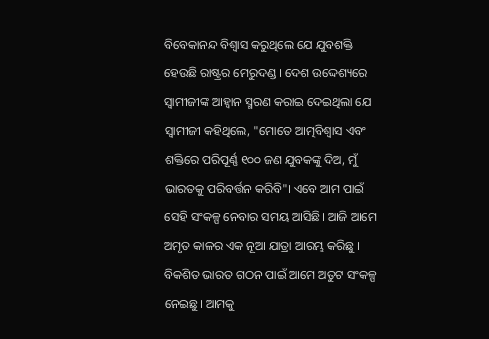ବିବେକାନନ୍ଦ ବିଶ୍ୱାସ କରୁଥିଲେ ଯେ ଯୁବଶକ୍ତି ହେଉଛି ରାଷ୍ଟ୍ରର ମେରୁଦଣ୍ଡ । ଦେଶ ଉଦ୍ଦେଶ୍ୟରେ ସ୍ୱାମୀଜୀଙ୍କ ଆହ୍ୱାନ ସ୍ମରଣ କରାଇ ଦେଇଥିଲା ଯେ ସ୍ୱାମୀଜୀ କହିଥିଲେ, "ମୋତେ ଆତ୍ମବିଶ୍ୱାସ ଏବଂ ଶକ୍ତିରେ ପରିପୂର୍ଣ୍ଣ ୧୦୦ ଜଣ ଯୁବକଙ୍କୁ ଦିଅ, ମୁଁ ଭାରତକୁ ପରିବର୍ତ୍ତନ କରିବି"। ଏବେ ଆମ ପାଇଁ ସେହି ସଂକଳ୍ପ ନେବାର ସମୟ ଆସିଛି। ଆଜି ଆମେ ଅମୃତ କାଳର ଏକ ନୂଆ ଯାତ୍ରା ଆରମ୍ଭ କରିଛୁ । ବିକଶିତ ଭାରତ ଗଠନ ପାଇଁ ଆମେ ଅତୁଟ ସଂକଳ୍ପ ନେଇଛୁ। ଆମକୁ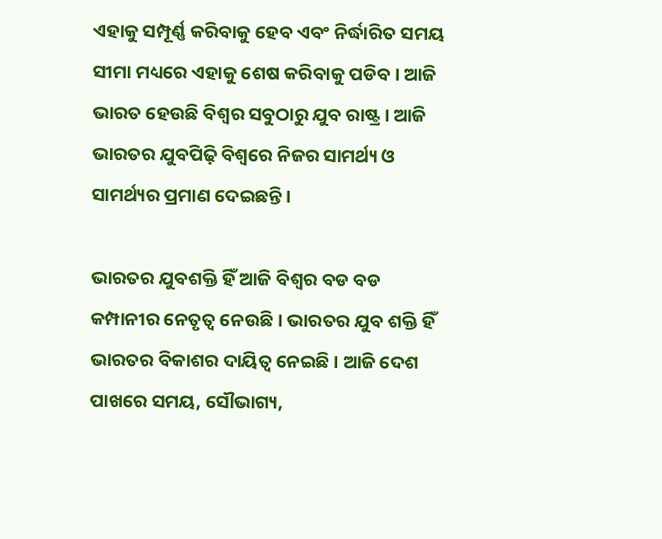ଏହାକୁ ସମ୍ପୂର୍ଣ୍ଣ କରିବାକୁ ହେବ ଏବଂ ନିର୍ଦ୍ଧାରିତ ସମୟ ସୀମା ମଧ୍ୟରେ ଏହାକୁ ଶେଷ କରିବାକୁ ପଡିବ । ଆଜି ଭାରତ ହେଉଛି ବିଶ୍ୱର ସବୁଠାରୁ ଯୁବ ରାଷ୍ଟ୍ର । ଆଜି ଭାରତର ଯୁବପିଢ଼ି ବିଶ୍ୱରେ ନିଜର ସାମର୍ଥ୍ୟ ଓ ସାମର୍ଥ୍ୟର ପ୍ରମାଣ ଦେଇଛନ୍ତି ।

ଭାରତର ଯୁବଶକ୍ତି ହିଁ ଆଜି ବିଶ୍ୱର ବଡ ବଡ କମ୍ପାନୀର ନେତୃତ୍ୱ ନେଉଛି । ଭାରତର ଯୁବ ଶକ୍ତି ହିଁ ଭାରତର ବିକାଶର ଦାୟିତ୍ୱ ନେଇଛି । ଆଜି ଦେଶ ପାଖରେ ସମୟ, ସୌଭାଗ୍ୟ,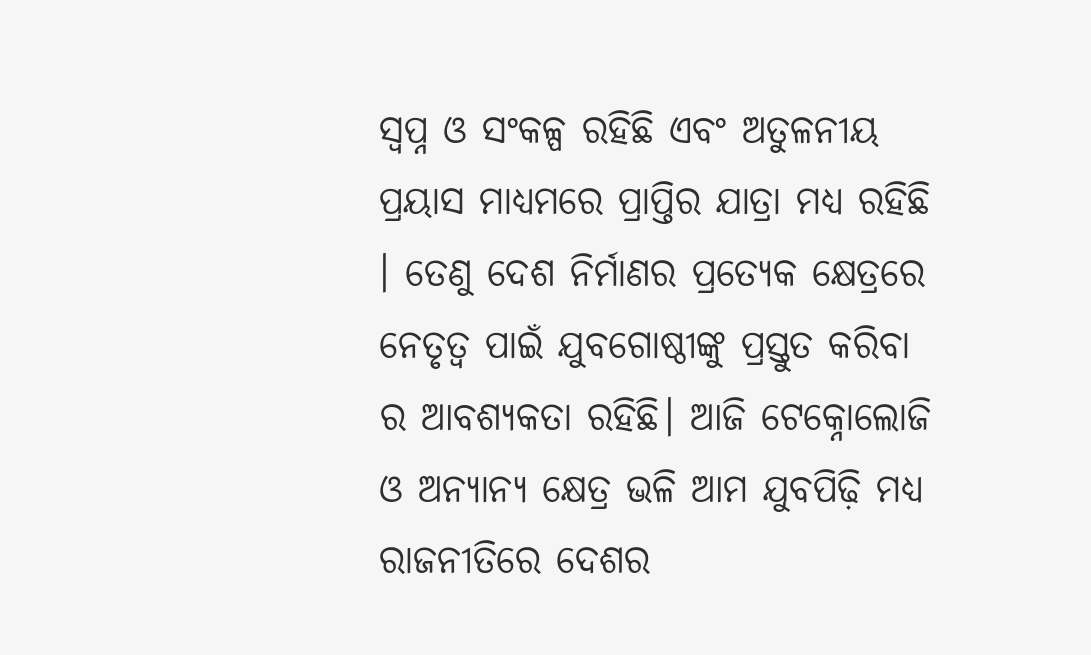ସ୍ୱପ୍ନ ଓ ସଂକଳ୍ପ ରହିଛି ଏବଂ ଅତୁଳନୀୟ ପ୍ରୟାସ ମାଧ୍ୟମରେ ପ୍ରାପ୍ତିର ଯାତ୍ରା ମଧ୍ୟ ରହିଛି । ତେଣୁ ଦେଶ ନିର୍ମାଣର ପ୍ରତ୍ୟେକ କ୍ଷେତ୍ରରେ ନେତୃତ୍ୱ ପାଇଁ ଯୁବଗୋଷ୍ଠୀଙ୍କୁ ପ୍ରସ୍ତୁତ କରିବା ର ଆବଶ୍ୟକତା ରହିଛି। ଆଜି ଟେକ୍ନୋଲୋଜି ଓ ଅନ୍ୟାନ୍ୟ କ୍ଷେତ୍ର ଭଳି ଆମ ଯୁବପିଢ଼ି ମଧ୍ୟ ରାଜନୀତିରେ ଦେଶର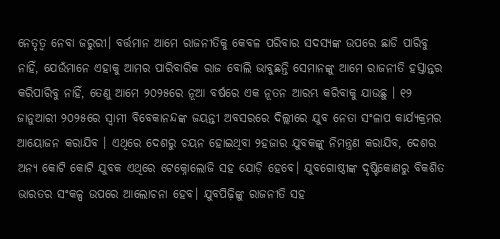ନେତୃତ୍ୱ ନେବା ଜରୁରୀ। ବର୍ତ୍ତମାନ ଆମେ ରାଜନୀତିକୁ କେବଳ ପରିବାର ସଦସ୍ୟଙ୍କ ଉପରେ ଛାଡି ପାରିବୁ ନାହିଁ, ଯେଉଁମାନେ ଏହାକୁ ଆମର ପାରିବାରିକ ରାଜ ବୋଲି ଭାବୁଛନ୍ତି ସେମାନଙ୍କୁ ଆମେ ରାଜନୀତି ହସ୍ତାନ୍ତର କରିପାରିବୁ ନାହିଁ, ତେଣୁ ଆମେ ୨୦୨୫ରେ ନୂଆ ବର୍ଷରେ ଏକ ନୂତନ ଆରମ୍ଭ କରିବାକୁ ଯାଉଛୁ । ୧୨ ଜାନୁଆରୀ ୨୦୨୫ରେ ସ୍ୱାମୀ ବିବେକାନନ୍ଦଙ୍କ ଜୟନ୍ତୀ ଅବସରରେ ଦିଲ୍ଲୀରେ ଯୁବ ନେତା ସଂଳାପ କାର୍ଯ୍ୟକ୍ରମର ଆୟୋଜନ କରାଯିବ । ଏଥିରେ ଦେଶରୁ ଚୟନ ହୋଇଥିବା ୨ହଜାର ଯୁବକଙ୍କୁ ନିମନ୍ତ୍ରଣ କରାଯିବ, ଦେଶର ଅନ୍ୟ କୋଟି କୋଟି ଯୁବକ ଏଥିରେ ଟେକ୍ନୋଲୋଜି ସହ ଯୋଡ଼ି ହେବେ। ଯୁବଗୋଷ୍ଠୀଙ୍କ ଦୃଷ୍ଟିକୋଣରୁ ବିକଶିତ ଭାରତର ସଂକଳ୍ପ ଉପରେ ଆଲୋଚନା ହେବ। ଯୁବପିଢ଼ିଙ୍କୁ ରାଜନୀତି ସହ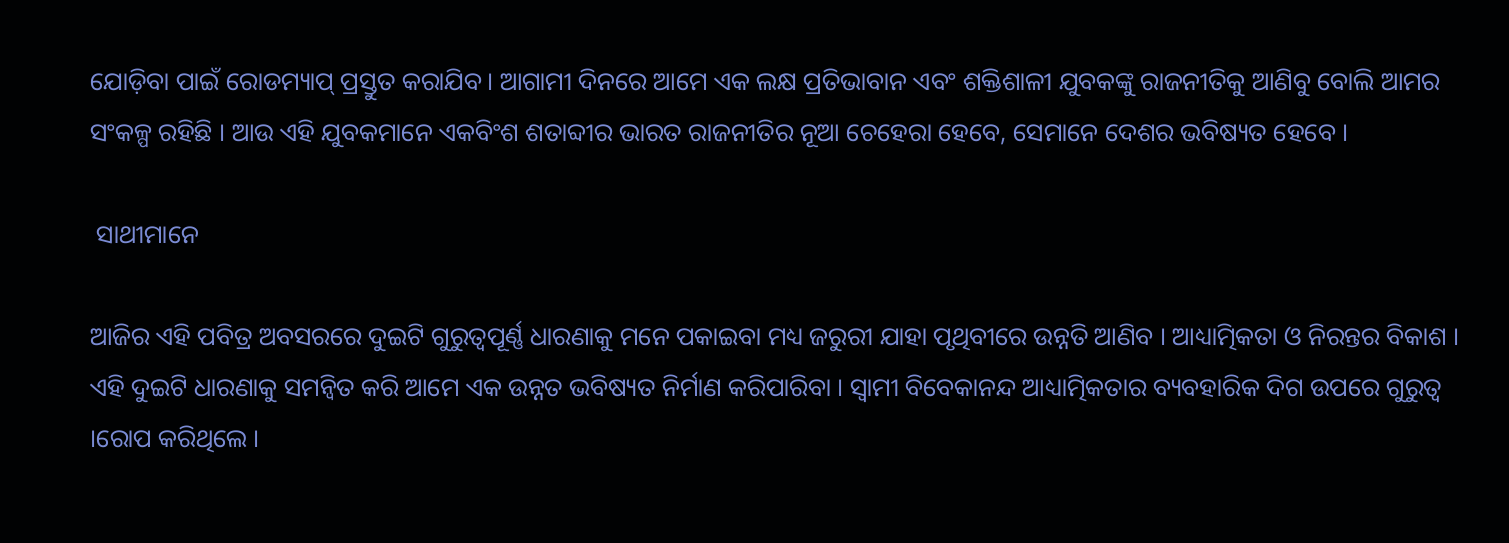ଯୋଡ଼ିବା ପାଇଁ ରୋଡମ୍ୟାପ୍ ପ୍ରସ୍ତୁତ କରାଯିବ। ଆଗାମୀ ଦିନରେ ଆମେ ଏକ ଲକ୍ଷ ପ୍ରତିଭାବାନ ଏବଂ ଶକ୍ତିଶାଳୀ ଯୁବକଙ୍କୁ ରାଜନୀତିକୁ ଆଣିବୁ ବୋଲି ଆମର ସଂକଳ୍ପ ରହିଛି । ଆଉ ଏହି ଯୁବକମାନେ ଏକବିଂଶ ଶତାବ୍ଦୀର ଭାରତ ରାଜନୀତିର ନୂଆ ଚେହେରା ହେବେ, ସେମାନେ ଦେଶର ଭବିଷ୍ୟତ ହେବେ ।

 ସାଥୀମାନେ

ଆଜିର ଏହି ପବିତ୍ର ଅବସରରେ ଦୁଇଟି ଗୁରୁତ୍ୱପୂର୍ଣ୍ଣ ଧାରଣାକୁ ମନେ ପକାଇବା ମଧ୍ୟ ଜରୁରୀ ଯାହା ପୃଥିବୀରେ ଉନ୍ନତି ଆଣିବ । ଆଧ୍ୟାତ୍ମିକତା ଓ ନିରନ୍ତର ବିକାଶ । ଏହି ଦୁଇଟି ଧାରଣାକୁ ସମନ୍ୱିତ କରି ଆମେ ଏକ ଉନ୍ନତ ଭବିଷ୍ୟତ ନିର୍ମାଣ କରିପାରିବା । ସ୍ୱାମୀ ବିବେକାନନ୍ଦ ଆଧ୍ୟାତ୍ମିକତାର ବ୍ୟବହାରିକ ଦିଗ ଉପରେ ଗୁରୁତ୍ୱ ।ରୋପ କରିଥିଲେ ।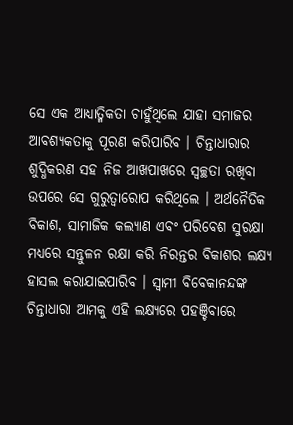ସେ ଏକ ଆଧ୍ୟାତ୍ମିକତା ଚାହୁଁଥିଲେ ଯାହା ସମାଜର ଆବଶ୍ୟକତାକୁ ପୂରଣ କରିପାରିବ । ଚିନ୍ତାଧାରାର ଶୁଦ୍ଧିକରଣ ସହ ନିଜ ଆଖପାଖରେ ସ୍ୱଚ୍ଛତା ରଖିବା ଉପରେ ସେ ଗୁରୁତ୍ୱାରୋପ କରିଥିଲେ । ଅର୍ଥନୈତିକ ବିକାଶ, ସାମାଜିକ କଲ୍ୟାଣ ଏବଂ ପରିବେଶ ସୁରକ୍ଷା ମଧ୍ୟରେ ସନ୍ତୁଳନ ରକ୍ଷା କରି ନିରନ୍ତର ବିକାଶର ଲକ୍ଷ୍ୟ ହାସଲ କରାଯାଇପାରିବ । ସ୍ୱାମୀ ବିବେକାନନ୍ଦଙ୍କ ଚିନ୍ତାଧାରା ଆମକୁ ଏହି ଲକ୍ଷ୍ୟରେ ପହଞ୍ଚିବାରେ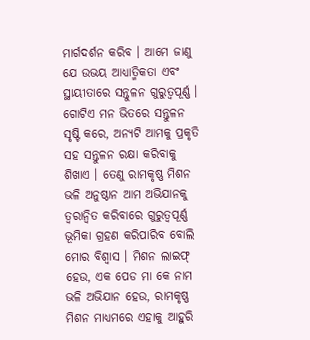ମାର୍ଗଦର୍ଶନ କରିବ । ଆମେ ଜାଣୁ ଯେ ଉଭୟ ଆଧ୍ୟାତ୍ମିକତା ଏବଂ ସ୍ଥାୟୀତାରେ ସନ୍ତୁଳନ ଗୁରୁତ୍ୱପୂର୍ଣ୍ଣ । ଗୋଟିଏ ମନ ଭିତରେ ସନ୍ତୁଳନ ସୃଷ୍ଟି କରେ, ଅନ୍ୟଟି ଆମକୁ ପ୍ରକୃତି ସହ ସନ୍ତୁଳନ ରକ୍ଷା କରିବାକୁ ଶିଖାଏ । ତେଣୁ ରାମକୃଷ୍ଣ ମିଶନ ଭଳି ଅନୁଷ୍ଠାନ ଆମ ଅଭିଯାନକୁ ତ୍ୱରାନ୍ୱିତ କରିବାରେ ଗୁରୁତ୍ୱପୂର୍ଣ୍ଣ ଭୂମିକା ଗ୍ରହଣ କରିପାରିବ ବୋଲି ମୋର ବିଶ୍ୱାସ । ମିଶନ ଲାଇଫ୍ ହେଉ, ଏକ ପେଡ ମା କେ ନାମ ଭଳି ଅଭିଯାନ ହେଉ, ରାମକୃଷ୍ଣ ମିଶନ ମାଧ୍ୟମରେ ଏହାକୁ ଆହୁରି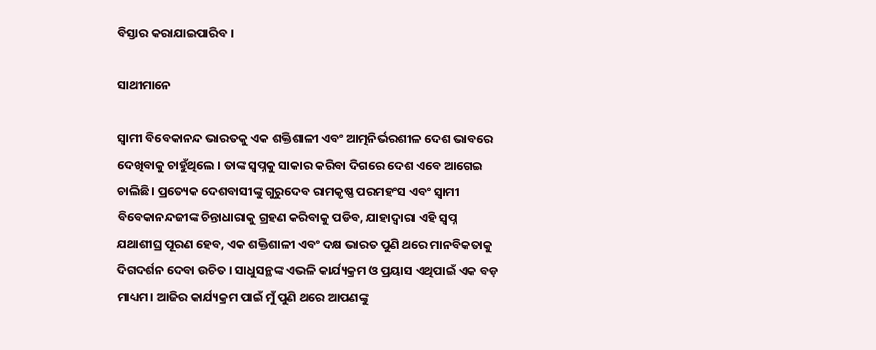ବିସ୍ତାର କରାଯାଇପାରିବ ।

ସାଥୀମାନେ

ସ୍ୱାମୀ ବିବେକାନନ୍ଦ ଭାରତକୁ ଏକ ଶକ୍ତିଶାଳୀ ଏବଂ ଆତ୍ମନିର୍ଭରଶୀଳ ଦେଶ ଭାବରେ ଦେଖିବାକୁ ଚାହୁଁଥିଲେ । ତାଙ୍କ ସ୍ୱପ୍ନକୁ ସାକାର କରିବା ଦିଗରେ ଦେଶ ଏବେ ଆଗେଇ ଚାଲିଛି। ପ୍ରତ୍ୟେକ ଦେଶବାସୀଙ୍କୁ ଗୁରୁଦେବ ରାମକୃଷ୍ଣ ପରମହଂସ ଏବଂ ସ୍ୱାମୀ ବିବେକାନନ୍ଦଜୀଙ୍କ ଚିନ୍ତାଧାରାକୁ ଗ୍ରହଣ କରିବାକୁ ପଡିବ, ଯାହାଦ୍ୱାରା ଏହି ସ୍ୱପ୍ନ ଯଥାଶୀଘ୍ର ପୂରଣ ହେବ, ଏକ ଶକ୍ତିଶାଳୀ ଏବଂ ଦକ୍ଷ ଭାରତ ପୁଣି ଥରେ ମାନବିକତାକୁ ଦିଗଦର୍ଶନ ଦେବା ଉଚିତ । ସାଧୁସନ୍ଥଙ୍କ ଏଭଳି କାର୍ଯ୍ୟକ୍ରମ ଓ ପ୍ରୟାସ ଏଥିପାଇଁ ଏକ ବଡ଼ ମାଧ୍ୟମ। ଆଜିର କାର୍ଯ୍ୟକ୍ରମ ପାଇଁ ମୁଁ ପୁଣି ଥରେ ଆପଣଙ୍କୁ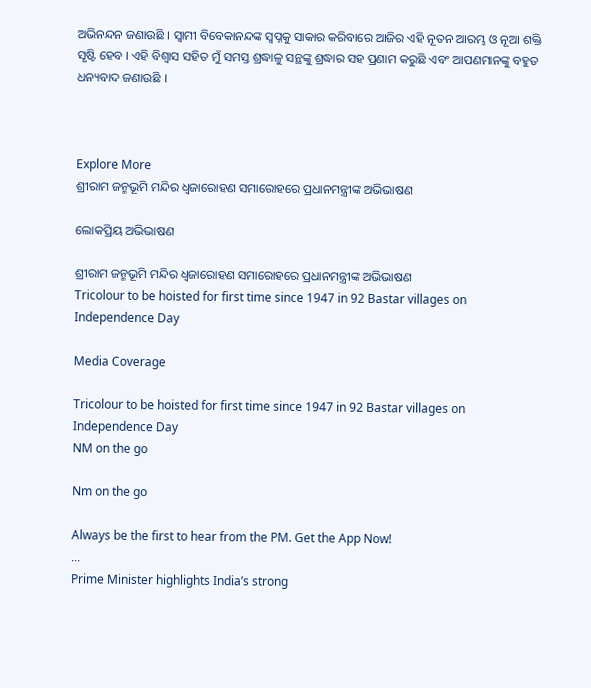ଅଭିନନ୍ଦନ ଜଣାଉଛି । ସ୍ୱାମୀ ବିବେକାନନ୍ଦଙ୍କ ସ୍ୱପ୍ନକୁ ସାକାର କରିବାରେ ଆଜିର ଏହି ନୂତନ ଆରମ୍ଭ ଓ ନୂଆ ଶକ୍ତି ସୃଷ୍ଟି ହେବ । ଏହି ବିଶ୍ୱାସ ସହିତ ମୁଁ ସମସ୍ତ ଶ୍ରଦ୍ଧାଳୁ ସନ୍ଥଙ୍କୁ ଶ୍ରଦ୍ଧାର ସହ ପ୍ରଣାମ କରୁଛି ଏବଂ ଆପଣମାନଙ୍କୁ ବହୁତ ଧନ୍ୟବାଦ ଜଣାଉଛି ।



Explore More
ଶ୍ରୀରାମ ଜନ୍ମଭୂମି ମନ୍ଦିର ଧ୍ଵଜାରୋହଣ ସମାରୋହରେ ପ୍ରଧାନମନ୍ତ୍ରୀଙ୍କ ଅଭିଭାଷଣ

ଲୋକପ୍ରିୟ ଅଭିଭାଷଣ

ଶ୍ରୀରାମ ଜନ୍ମଭୂମି ମନ୍ଦିର ଧ୍ଵଜାରୋହଣ ସମାରୋହରେ ପ୍ରଧାନମନ୍ତ୍ରୀଙ୍କ ଅଭିଭାଷଣ
Tricolour to be hoisted for first time since 1947 in 92 Bastar villages on Independence Day

Media Coverage

Tricolour to be hoisted for first time since 1947 in 92 Bastar villages on Independence Day
NM on the go

Nm on the go

Always be the first to hear from the PM. Get the App Now!
...
Prime Minister highlights India’s strong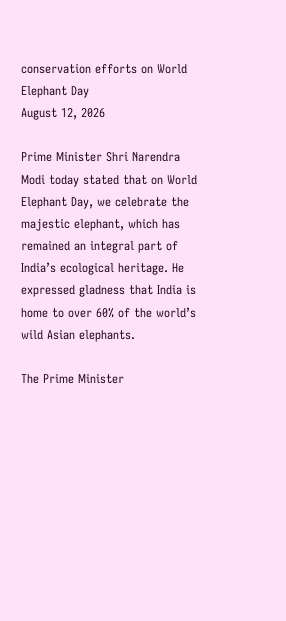conservation efforts on World Elephant Day
August 12, 2026

Prime Minister Shri Narendra Modi today stated that on World Elephant Day, we celebrate the majestic elephant, which has remained an integral part of India’s ecological heritage. He expressed gladness that India is home to over 60% of the world’s wild Asian elephants.

The Prime Minister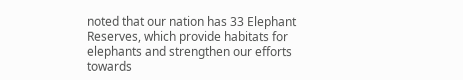noted that our nation has 33 Elephant Reserves, which provide habitats for elephants and strengthen our efforts towards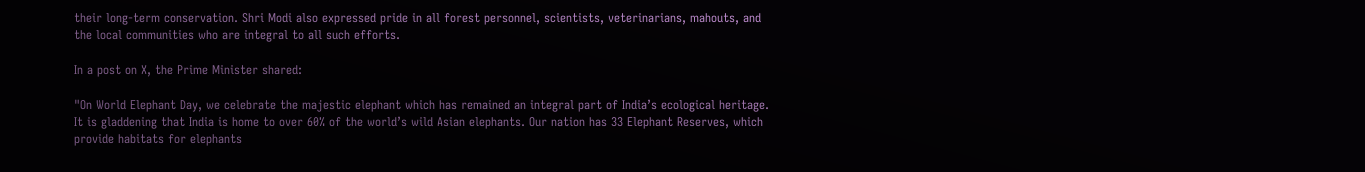their long-term conservation. Shri Modi also expressed pride in all forest personnel, scientists, veterinarians, mahouts, and the local communities who are integral to all such efforts.

In a post on X, the Prime Minister shared:

"On World Elephant Day, we celebrate the majestic elephant which has remained an integral part of India’s ecological heritage. It is gladdening that India is home to over 60% of the world’s wild Asian elephants. Our nation has 33 Elephant Reserves, which provide habitats for elephants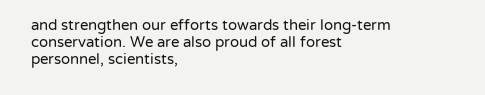and strengthen our efforts towards their long-term conservation. We are also proud of all forest personnel, scientists,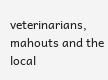veterinarians, mahouts and the local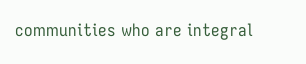communities who are integral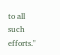to all such efforts."